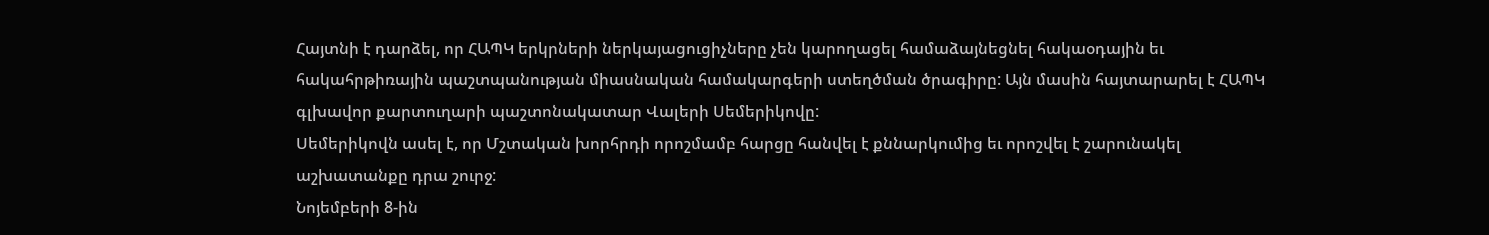Հայտնի է դարձել, որ ՀԱՊԿ երկրների ներկայացուցիչները չեն կարողացել համաձայնեցնել հակաօդային եւ հակահրթիռային պաշտպանության միասնական համակարգերի ստեղծման ծրագիրը: Այն մասին հայտարարել է ՀԱՊԿ գլխավոր քարտուղարի պաշտոնակատար Վալերի Սեմերիկովը:
Սեմերիկովն ասել է, որ Մշտական խորհրդի որոշմամբ հարցը հանվել է քննարկումից եւ որոշվել է շարունակել աշխատանքը դրա շուրջ:
Նոյեմբերի 8-ին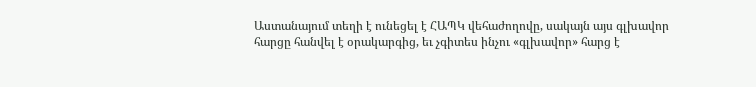Աստանայում տեղի է ունեցել է ՀԱՊԿ վեհաժողովը, սակայն այս գլխավոր հարցը հանվել է օրակարգից, եւ չգիտես ինչու «գլխավոր» հարց է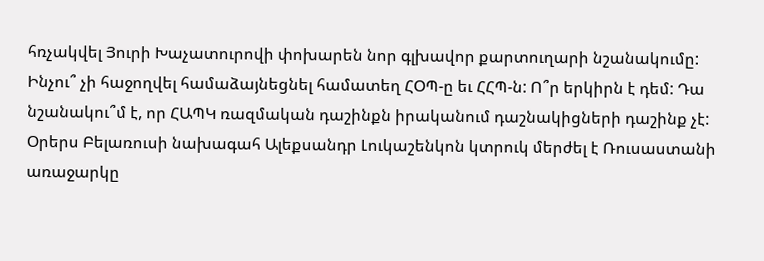հռչակվել Յուրի Խաչատուրովի փոխարեն նոր գլխավոր քարտուղարի նշանակումը:
Ինչու՞ չի հաջողվել համաձայնեցնել համատեղ ՀՕՊ-ը եւ ՀՀՊ-ն: Ո՞ր երկիրն է դեմ: Դա նշանակու՞մ է, որ ՀԱՊԿ ռազմական դաշինքն իրականում դաշնակիցների դաշինք չէ:
Օրերս Բելառուսի նախագահ Ալեքսանդր Լուկաշենկոն կտրուկ մերժել է Ռուսաստանի առաջարկը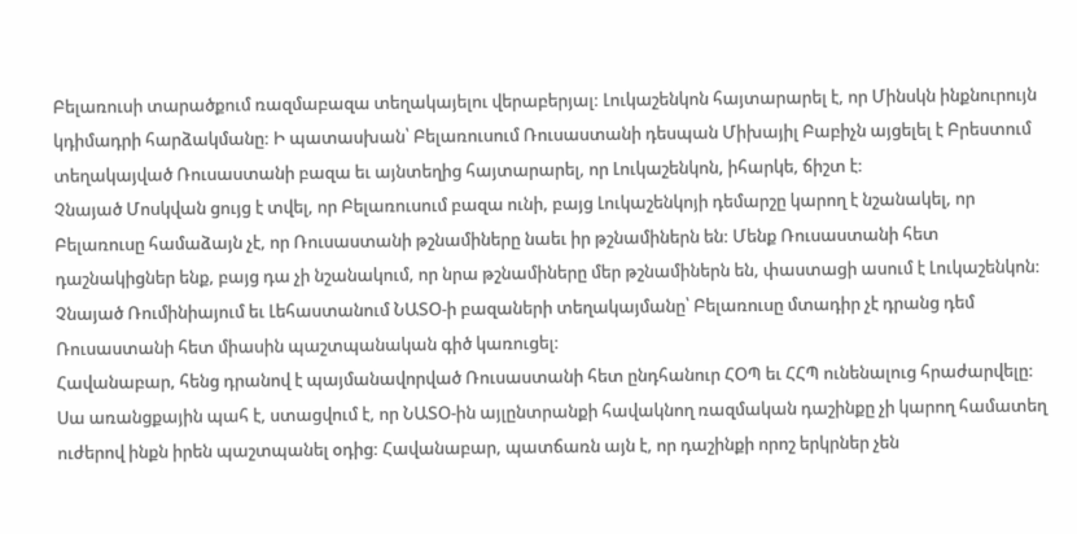Բելառուսի տարածքում ռազմաբազա տեղակայելու վերաբերյալ: Լուկաշենկոն հայտարարել է, որ Մինսկն ինքնուրույն կդիմադրի հարձակմանը: Ի պատասխան՝ Բելառուսում Ռուսաստանի դեսպան Միխայիլ Բաբիչն այցելել է Բրեստում տեղակայված Ռուսաստանի բազա եւ այնտեղից հայտարարել, որ Լուկաշենկոն, իհարկե, ճիշտ է:
Չնայած Մոսկվան ցույց է տվել, որ Բելառուսում բազա ունի, բայց Լուկաշենկոյի դեմարշը կարող է նշանակել, որ Բելառուսը համաձայն չէ, որ Ռուսաստանի թշնամիները նաեւ իր թշնամիներն են: Մենք Ռուսաստանի հետ դաշնակիցներ ենք, բայց դա չի նշանակում, որ նրա թշնամիները մեր թշնամիներն են, փաստացի ասում է Լուկաշենկոն: Չնայած Ռումինիայում եւ Լեհաստանում ՆԱՏՕ-ի բազաների տեղակայմանը՝ Բելառուսը մտադիր չէ դրանց դեմ Ռուսաստանի հետ միասին պաշտպանական գիծ կառուցել:
Հավանաբար, հենց դրանով է պայմանավորված Ռուսաստանի հետ ընդհանուր ՀՕՊ եւ ՀՀՊ ունենալուց հրաժարվելը: Սա առանցքային պահ է, ստացվում է, որ ՆԱՏՕ-ին այլընտրանքի հավակնող ռազմական դաշինքը չի կարող համատեղ ուժերով ինքն իրեն պաշտպանել օդից: Հավանաբար, պատճառն այն է, որ դաշինքի որոշ երկրներ չեն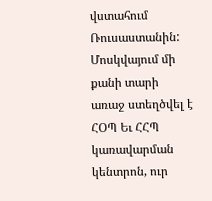վստահում Ռուսաստանին:
Մոսկվայում մի քանի տարի առաջ ստեղծվել է ՀՕՊ Եւ ՀՀՊ կառավարման կենտրոն, ուր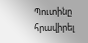Պուտինը հրավիրել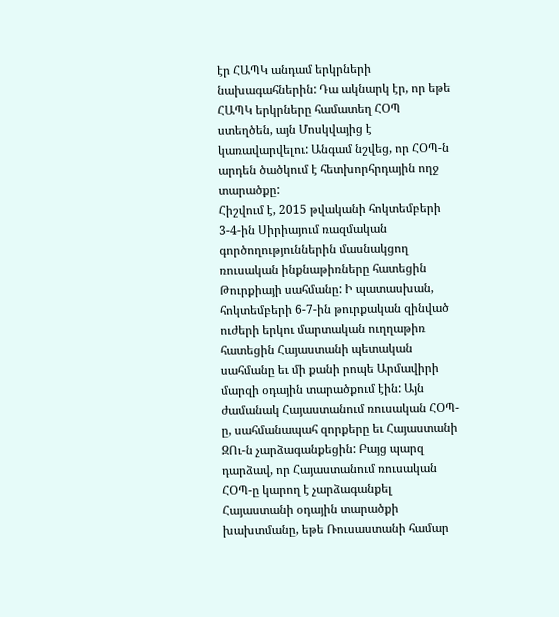էր ՀԱՊԿ անդամ երկրների նախագահներին: Դա ակնարկ էր, որ եթե ՀԱՊԿ երկրները համատեղ ՀՕՊ ստեղծեն, այն Մոսկվայից է կառավարվելու: Անգամ նշվեց, որ ՀՕՊ-ն արդեն ծածկում է հետխորհրդային ողջ տարածքը:
Հիշվում է, 2015 թվականի հոկտեմբերի 3-4-ին Սիրիայում ռազմական գործողություններին մասնակցող ռուսական ինքնաթիռները հատեցին Թուրքիայի սահմանը: Ի պատասխան, հոկտեմբերի 6-7-ին թուրքական զինված ուժերի երկու մարտական ուղղաթիռ հատեցին Հայաստանի պետական սահմանը եւ մի քանի րոպե Արմավիրի մարզի օդային տարածքում էին: Այն ժամանակ Հայաստանում ռուսական ՀՕՊ-ը, սահմանապահ զորքերը եւ Հայաստանի ԶՈւ-ն չարձագանքեցին: Բայց պարզ դարձավ, որ Հայաստանում ռուսական ՀՕՊ-ը կարող է չարձագանքել Հայաստանի օդային տարածքի խախտմանը, եթե Ռուսաստանի համար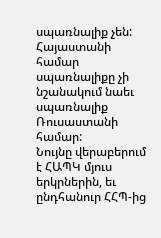սպառնալիք չեն: Հայաստանի համար սպառնալիքը չի նշանակում նաեւ սպառնալիք Ռուսաստանի համար:
Նույնը վերաբերում է ՀԱՊԿ մյուս երկրներին, եւ ընդհանուր ՀՀՊ-ից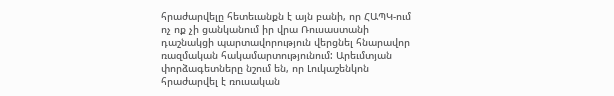հրաժարվելը հետեւանքն է այն բանի, որ ՀԱՊԿ-ում ոչ ոք չի ցանկանում իր վրա Ռուսաստանի դաշնակցի պարտավորություն վերցնել հնարավոր ռազմական հակամարտությունում: Արեւմտյան փորձագետները նշում են, որ Լուկաշենկոն հրաժարվել է ռուսական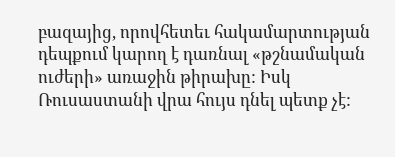բազայից, որովհետեւ հակամարտության դեպքում կարող է դառնալ «թշնամական ուժերի» առաջին թիրախը: Իսկ Ռուսաստանի վրա հույս դնել պետք չէ: